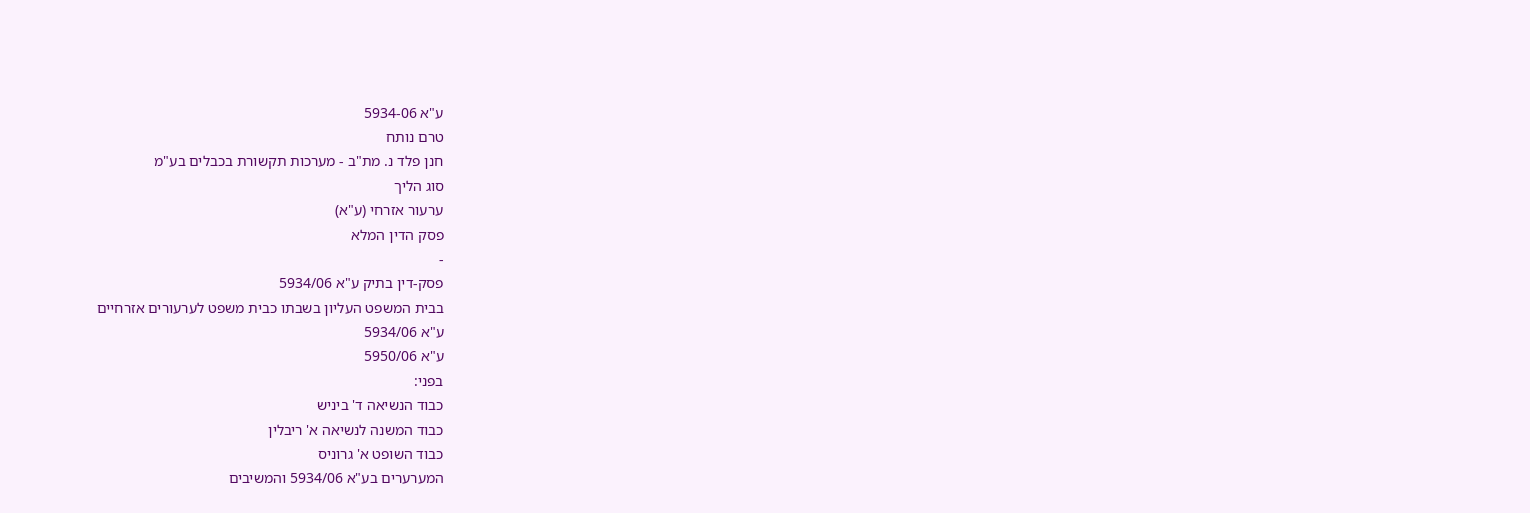ע"א 5934-06
טרם נותח
חנן פלד נ. מת"ב - מערכות תקשורת בכבלים בע"מ
סוג הליך
ערעור אזרחי (ע"א)
פסק הדין המלא
-
פסק-דין בתיק ע"א 5934/06
בבית המשפט העליון בשבתו כבית משפט לערעורים אזרחיים
ע"א 5934/06
ע"א 5950/06
בפני:
כבוד הנשיאה ד' ביניש
כבוד המשנה לנשיאה א' ריבלין
כבוד השופט א' גרוניס
המערערים בע"א 5934/06 והמשיבים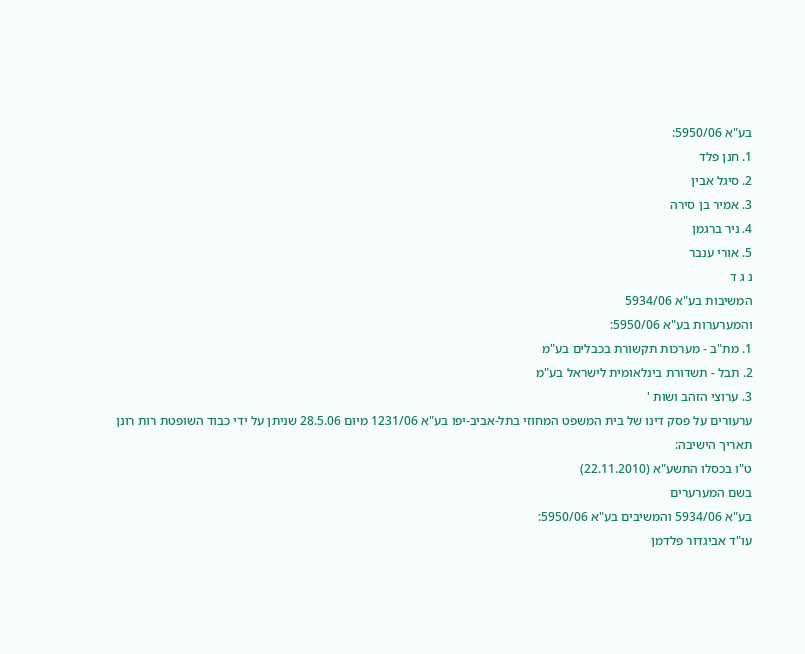בע"א 5950/06:
1. חנן פלד
2. סיגל אבין
3. אמיר בן סירה
4. ניר ברגמן
5. אורי ענבר
נ ג ד
המשיבות בע"א 5934/06
והמערערות בע"א 5950/06:
1. מת"ב - מערכות תקשורת בכבלים בע"מ
2. תבל - תשדורת בינלאומית לישראל בע"מ
3. ערוצי הזהב ושות '
ערעורים על פסק דינו של בית המשפט המחוזי בתל-אביב-יפו בע"א 1231/06 מיום 28.5.06 שניתן על ידי כבוד השופטת רות רונן
תאריך הישיבה:
ט"ו בכסלו התשע"א (22.11.2010)
בשם המערערים
בע"א 5934/06 והמשיבים בע"א 5950/06:
עו"ד אביגדור פלדמן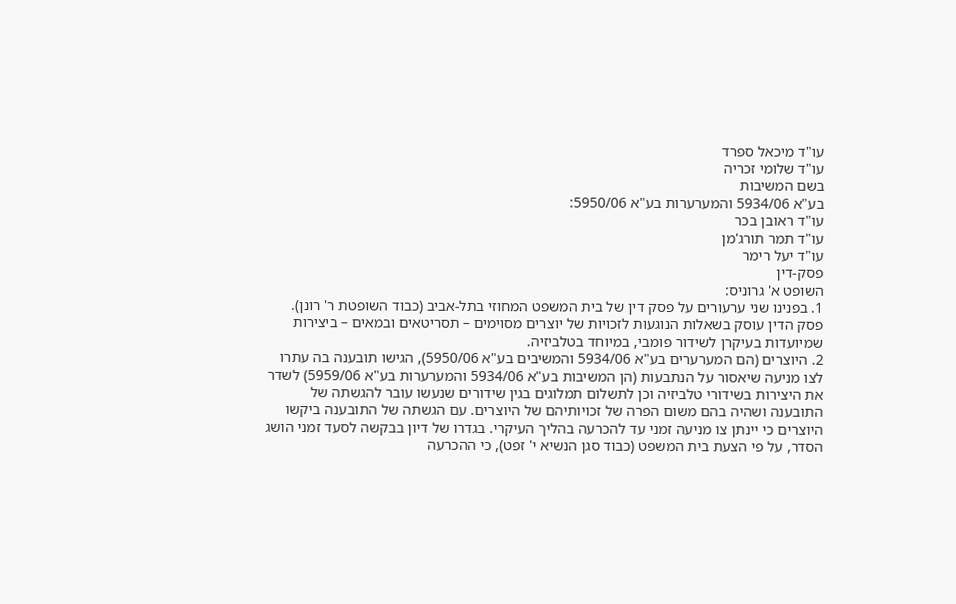עו"ד מיכאל ספרד
עו"ד שלומי זכריה
בשם המשיבות
בע"א 5934/06 והמערערות בע"א 5950/06:
עו"ד ראובן בכר
עו"ד תמר תורג'מן
עו"ד יעל רימר
פסק-דין
השופט א' גרוניס:
1. בפנינו שני ערעורים על פסק דין של בית המשפט המחוזי בתל-אביב (כבוד השופטת ר' רונן). פסק הדין עוסק בשאלות הנוגעות לזכויות של יוצרים מסוימים – תסריטאים ובמאים – ביצירות שמיועדות בעיקרן לשידור פומבי, במיוחד בטלביזיה.
2. היוצרים (הם המערערים בע"א 5934/06 והמשיבים בע"א 5950/06), הגישו תובענה בה עתרו לצו מניעה שיאסור על הנתבעות (הן המשיבות בע"א 5934/06 והמערערות בע"א 5959/06) לשדר את היצירות בשידורי טלביזיה וכן לתשלום תמלוגים בגין שידורים שנעשו עובר להגשתה של התובענה ושהיה בהם משום הפרה של זכויותיהם של היוצרים. עם הגשתה של התובענה ביקשו היוצרים כי יינתן צו מניעה זמני עד להכרעה בהליך העיקרי. בגדרו של דיון בבקשה לסעד זמני הושג הסדר, על פי הצעת בית המשפט (כבוד סגן הנשיא י' זפט), כי ההכרעה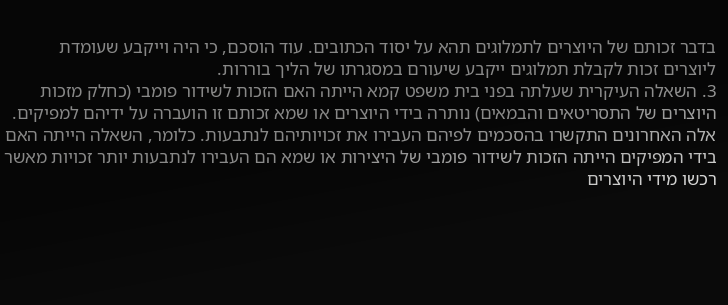בדבר זכותם של היוצרים לתמלוגים תהא על יסוד הכתובים. עוד הוסכם, כי היה וייקבע שעומדת ליוצרים זכות לקבלת תמלוגים ייקבע שיעורם במסגרתו של הליך בוררות.
3. השאלה העיקרית שעלתה בפני בית משפט קמא הייתה האם הזכות לשידור פומבי (כחלק מזכות היוצרים של התסריטאים והבמאים) נותרה בידי היוצרים או שמא זכותם זו הועברה על ידיהם למפיקים. אלה האחרונים התקשרו בהסכמים לפיהם העבירו את זכויותיהם לנתבעות. כלומר, השאלה הייתה האם בידי המפיקים הייתה הזכות לשידור פומבי של היצירות או שמא הם העבירו לנתבעות יותר זכויות מאשר רכשו מידי היוצרים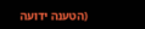(הטענה ידועה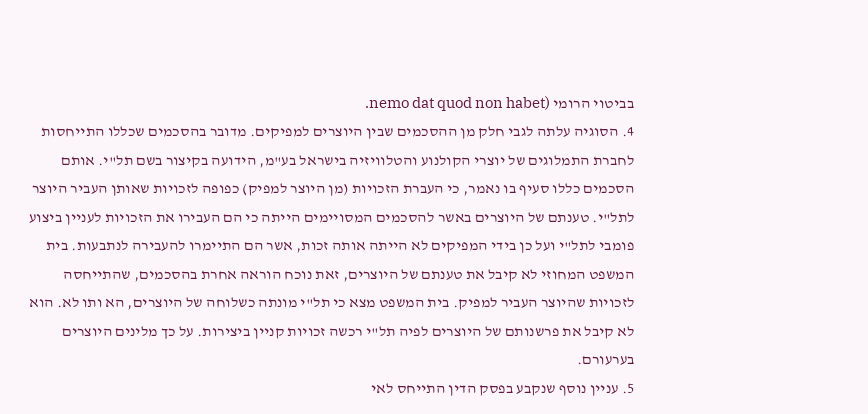בביטוי הרומי (nemo dat quod non habet.
4. הסוגיה עלתה לגבי חלק מן ההסכמים שבין היוצרים למפיקים. מדובר בהסכמים שכללו התייחסות לחברת התמלוגים של יוצרי הקולנוע והטלוויזיה בישראל בע"מ, הידועה בקיצור בשם תל"י. אותם הסכמים כללו סעיף בו נאמר, כי העברת הזכויות (מן היוצר למפיק) כפופה לזכויות שאותן העביר היוצר לתל"י. טענתם של היוצרים באשר להסכמים המסויימים הייתה כי הם העבירו את הזכויות לעניין ביצוע פומבי לתל"י ועל כן בידי המפיקים לא הייתה אותה זכות, אשר הם התיימרו להעבירה לנתבעות. בית המשפט המחוזי לא קיבל את טענתם של היוצרים, זאת נוכח הוראה אחרת בהסכמים, שהתייחסה לזכויות שהיוצר העביר למפיק. בית המשפט מצא כי תל"י מונתה כשלוחה של היוצרים, הא ותו לא. הוא לא קיבל את פרשנותם של היוצרים לפיה תל"י רכשה זכויות קניין ביצירות. על כך מלינים היוצרים בערעורם.
5. עניין נוסף שנקבע בפסק הדין התייחס לאי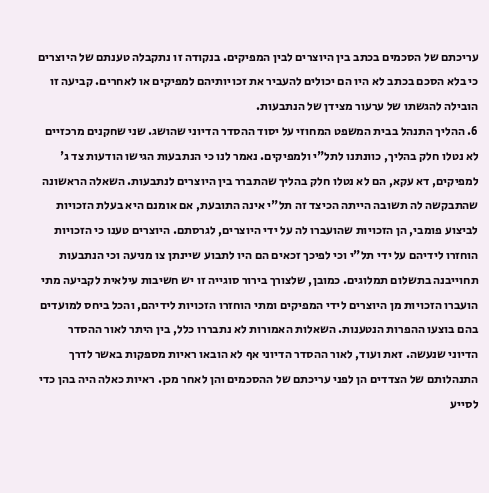עריכתם של הסכמים בכתב בין היוצרים לבין המפיקים. בנקודה זו נתקבלה טענתם של היוצרים כי בלא הסכם בכתב לא היו הם יכולים להעביר את זכויותיהם למפיקים או לאחרים. קביעה זו הובילה להגשתו של ערעור מצידן של הנתבעות.
6. ההליך התנהל בבית המשפט המחוזי על יסוד ההסדר הדיוני שהושג. שני שחקנים מרכזיים לא נטלו חלק בהליך, כוונתנו לתל"י ולמפיקים. נאמר לנו כי הנתבעות הגישו הודעות צד ג' למפיקים, דא עקא, הם לא נטלו חלק בהליך שהתברר בין היוצרים לנתבעות. השאלה הראשונה שהתבקשה לה תשובה הייתה הכיצד זה תל"י אינה התובעת, אם אומנם היא בעלת הזכויות לביצוע פומבי, הן הזכויות שהועברו לה על ידי היוצרים, לגרסתם. היוצרים טענו כי הזכויות הוחזרו לידיהם על ידי תל"י וכי לפיכך זכאים הם היו לתבוע שיינתן צו מניעה וכי הנתבעות תחוייבנה בתשלום תמלוגים. כמובן, שלצורך בירור סוגייה זו יש חשיבות עילאית לקביעה מתי הועברו הזכויות מן היוצרים לידי המפיקים ומתי הוחזרו הזכויות לידיהם, והכל ביחס למועדים בהם בוצעו ההפרות הנטענות. השאלות האמורות לא נתבררו כלל, בין היתר לאור ההסדר הדיוני שנעשה. זאת ועוד, לאור ההסדר הדיוני אף לא הובאו ראיות מספקות באשר לדרך התנהלותם של הצדדים הן לפני עריכתם של ההסכמים והן לאחר מכן. ראיות כאלה היה בהן כדי לסייע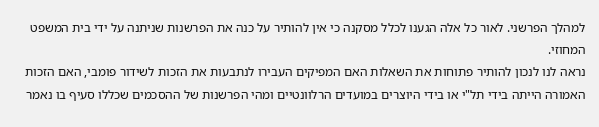למהלך הפרשני. לאור כל אלה הגענו לכלל מסקנה כי אין להותיר על כנה את הפרשנות שניתנה על ידי בית המשפט המחוזי.
נראה לנו לנכון להותיר פתוחות את השאלות האם המפיקים העבירו לנתבעות את הזכות לשידור פומבי, האם הזכות האמורה הייתה בידי תל"י או בידי היוצרים במועדים הרלוונטיים ומהי הפרשנות של ההסכמים שכללו סעיף בו נאמר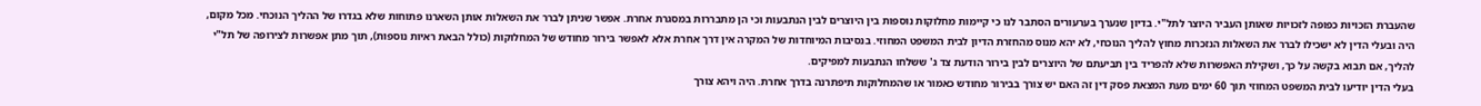שהעברת הזכויות כפופה לזכויות שאותן העביר היוצר לתל"י. בדיון שנערך בערעורים הסתבר לנו כי קיימות מחלוקות נוספות בין היוצרים לבין הנתבעות וכי הן מתבררות במסגרת אחרת. אפשר שניתן לברר את השאלות אותן השארנו פתוחות שלא בגדרו של ההליך הנוכחי. מכל מקום, היה ובעלי הדין לא ישכילו לברר את השאלות הנזכרות מחוץ להליך הנוכחי, לא יהא מנוס מהחזרת הדיון לבית המשפט המחוזי. בנסיבות המיוחדות של המקרה אין דרך אחרת אלא לאפשר בירור מחודש של המחלוקות (כולל הבאת ראיות נוספות), תוך מתן אפשרות לצירופה של תל"י להליך, אם תבוא בקשה על כך, ושקילת האפשרות שלא להפריד בין תביעתם של היוצרים לבין בירור הודעת צד ג' ששלחו הנתבעות למפיקים.
בעלי הדין יודיעו לבית המשפט המחוזי תוך 60 ימים מעת המצאת פסק דין זה האם יש צורך בבירור מחודש כאמור או שהמחלוקות תיפתרנה בדרך אחרת. היה ויהא צורך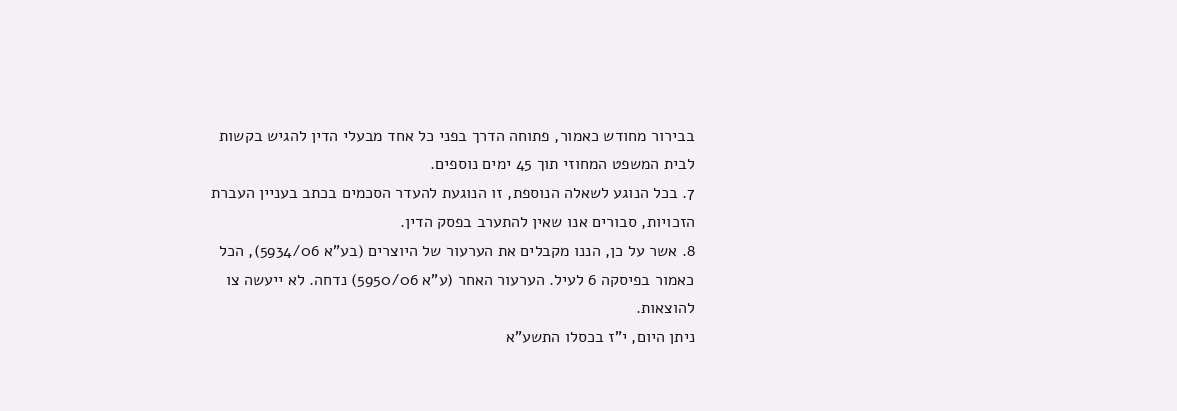בבירור מחודש כאמור, פתוחה הדרך בפני כל אחד מבעלי הדין להגיש בקשות לבית המשפט המחוזי תוך 45 ימים נוספים.
7. בכל הנוגע לשאלה הנוספת, זו הנוגעת להעדר הסכמים בכתב בעניין העברת הזכויות, סבורים אנו שאין להתערב בפסק הדין.
8. אשר על כן, הננו מקבלים את הערעור של היוצרים (בע"א 5934/06), הכל כאמור בפיסקה 6 לעיל. הערעור האחר (ע"א 5950/06) נדחה. לא ייעשה צו להוצאות.
ניתן היום, י"ז בכסלו התשע"א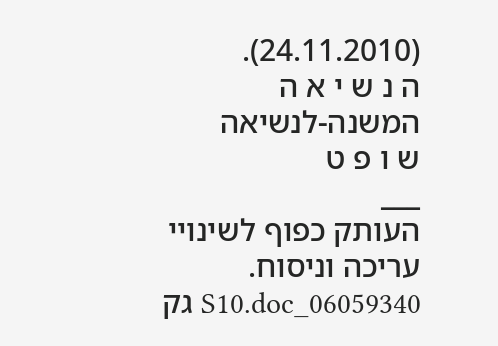(24.11.2010).
ה נ ש י א ה
המשנה-לנשיאה
ש ו פ ט
___
העותק כפוף לשינויי עריכה וניסוח. 06059340_S10.doc גק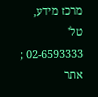מרכז מידע, טל' 02-6593333 ; אתר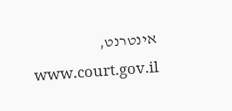אינטרנט, www.court.gov.il